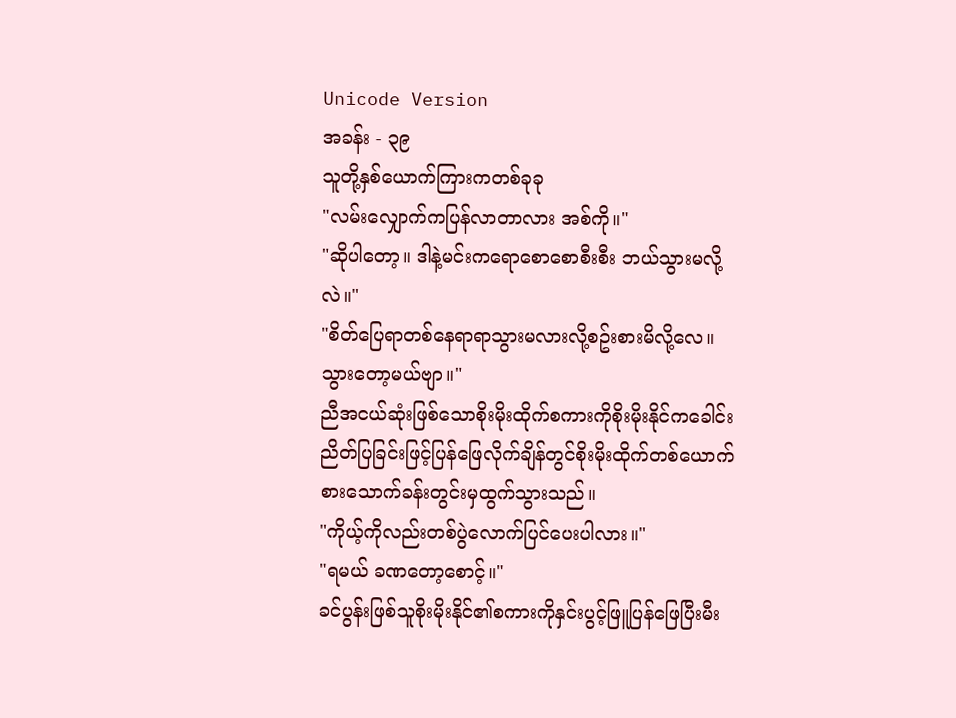Unicode Version
အခန်း - ၃၉
သူတို့နှစ်ယောက်ကြားကတစ်ခုခု
"လမ်းလျှောက်ကပြန်လာတာလား အစ်ကို။"
"ဆိုပါတော့။ ဒါနဲ့မင်းကရောစောစောစီးစီး ဘယ်သွားမလို့လဲ။"
"စိတ်ပြေရာတစ်နေရာရာသွားမလားလို့စဥ်းစားမိလို့လေ။ သွားတော့မယ်ဗျာ။"
ညီအငယ်ဆုံးဖြစ်သောစိုးမိုးထိုက်စကားကိုစိုးမိုးနိုင်ကခေါင်းညိတ်ပြခြင်းဖြင့်ပြန်ဖြေလိုက်ချိန်တွင်စိုးမိုးထိုက်တစ်ယောက်စားသောက်ခန်းတွင်းမှထွက်သွားသည်။
"ကိုယ့်ကိုလည်းတစ်ပွဲလောက်ပြင်ပေးပါလား။"
"ရမယ် ခဏတော့စောင့်။"
ခင်ပွန်းဖြစ်သူစိုးမိုးနိုင်၏စကားကိုနှင်းပွင့်ဖြူပြန်ဖြေပြီးမီး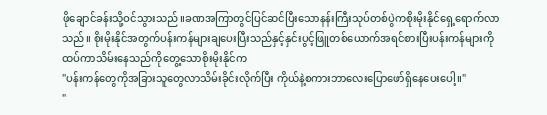ဖိုချောင်ခန်းသို့ဝင်သွားသည်။ခဏအကြာတွင်ပြင်ဆင်ပြီးသောနန်းကြီးသုပ်တစ်ပွဲကစိုးမိုးနိုင်ရှေ့ရောက်လာသည်။ စိုးမိုးနိုင်အတွက်ပန်းကန်များချပေးပြီးသည်နှင့်နှင်းပွင့်ဖြူတစ်ယောက်အရင်စားပြီးပန်းကန်များကိုထပ်ကာသိမ်းနေသည်ကိုတွေ့သောစိုးမိုးနိုင်က
"ပန်းကန်တွေကိုအခြားသူတွေလာသိမ်းခိုင်းလိုက်ပြီး ကိုယ်နဲ့စကားဘာလေးပြောဖော်ရှိနေပေးပေါ့။"
"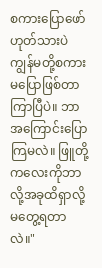စကားပြောဖော် ဟုတ်သားပဲ ကျွန်မတို့စကားမပြောဖြစ်တာကြာပြီပဲ။ ဘာအကြောင်းပြောကြမလဲ။ ဖြူတို့ကလေးကိုဘာလို့အခုထိရှာလို့မတွေ့ရတာလဲ။"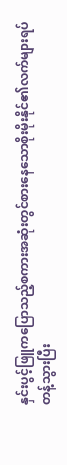နှင်းပွင့်ဖြူကပြောသည့်စကားအဆုံးတွင်စားနေသောစိုးမိုးနိုင်၏လက်များရပ်တန့်သွားပြီး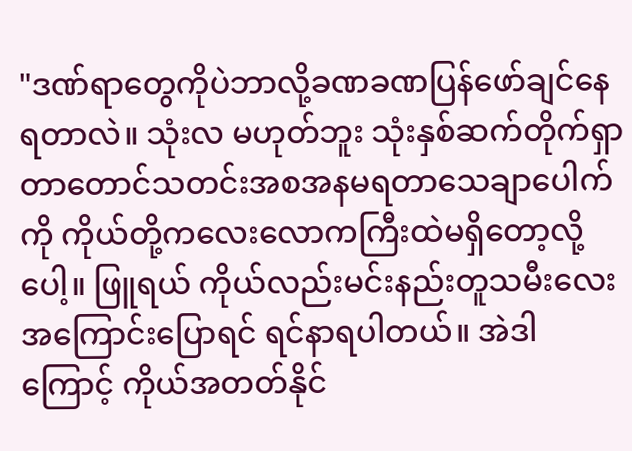"ဒဏ်ရာတွေကိုပဲဘာလို့ခဏခဏပြန်ဖော်ချင်နေရတာလဲ။ သုံးလ မဟုတ်ဘူး သုံးနှစ်ဆက်တိုက်ရှာတာတောင်သတင်းအစအနမရတာသေချာပေါက်ကို ကိုယ်တို့ကလေးလောကကြီးထဲမရှိတော့လို့ပေါ့။ ဖြူရယ် ကိုယ်လည်းမင်းနည်းတူသမီးလေးအကြောင်းပြောရင် ရင်နာရပါတယ်။ အဲဒါကြောင့် ကိုယ်အတတ်နိုင်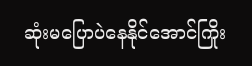ဆုံးမပြောပဲနေနိုင်အောင်ကြိုး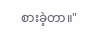စားခဲ့တာ။"